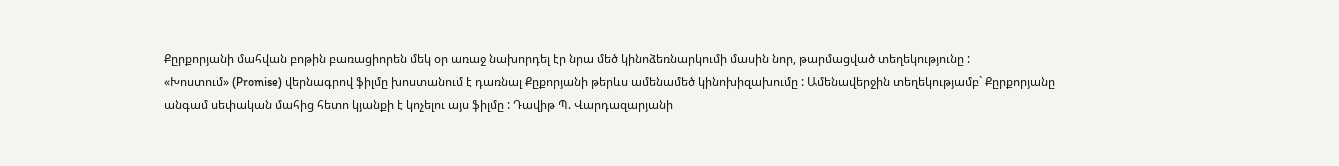Քըրքորյանի մահվան բոթին բառացիորեն մեկ օր առաջ նախորդել էր նրա մեծ կինոձեռնարկումի մասին նոր, թարմացված տեղեկությունը :
«Խոստում» (Promise) վերնագրով ֆիլմը խոստանում է դառնալ Քըքորյանի թերևս ամենամեծ կինոխիզախումը : Ամենավերջին տեղեկությամբ` Քըրքորյանը անգամ սեփական մահից հետո կյանքի է կոչելու այս ֆիլմը : Դավիթ Պ. Վարդազարյանի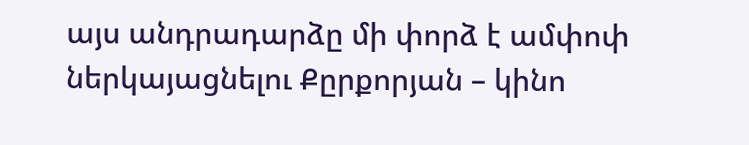այս անդրադարձը մի փորձ է ամփոփ ներկայացնելու Քըրքորյան – կինո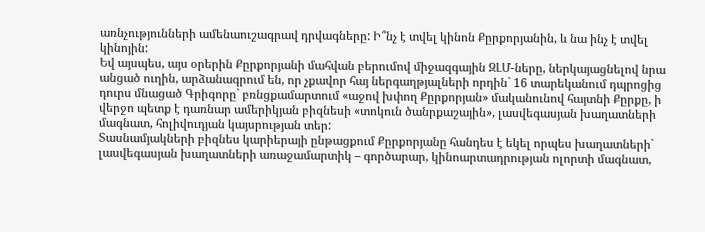առնչությունների ամենաուշագրավ դրվագները: Ի՞նչ է տվել կինոն Քըրքորյանին, և նա ինչ է տվել կինոյին:
Եվ այսպես, այս օրերին Քըրքորյանի մահվան բերումով միջազգային ԶԼՄ-ները, ներկայացնելով նրա անցած ուղին, արձանագրում են, որ չքավոր հայ ներգաղթյալների որդին` 16 տարեկանում դպրոցից դուրս մնացած Գրիգորը` բռնցքամարտում «աջով խփող Քըրքորյան» մականունով հայտնի Քըրքը, ի վերջո պետք է դառնար ամերիկյան բիզնեսի «տոկուն ծանրքաշային», լասվեգասյան խաղատների մագնատ, հոլիվուդյան կայսրության տեր:
Տասնամյակների բիզնես կարիերայի ընթացքում Քըրքորյանը հանդես է եկել որպես խաղատների` լասվեգասյան խաղատների առաջամարտիկ – գործարար, կինոարտադրության ոլորտի մագնատ,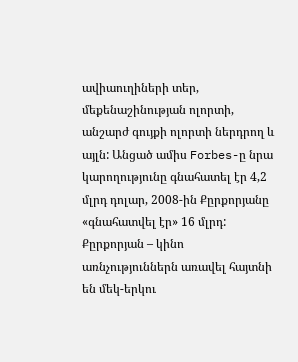ավիաուղիների տեր, մեքենաշինության ոլորտի, անշարժ գույքի ոլորտի ներդրող և այլն: Անցած ամիս Forbes-ը նրա կարողությունը գնահատել էր 4,2 մլրդ դոլար, 2008-ին Քըրքորյանը «գնահատվել էր» 16 մլրդ:
Քըրքորյան – կինո առնչություններն առավել հայտնի են մեկ-երկու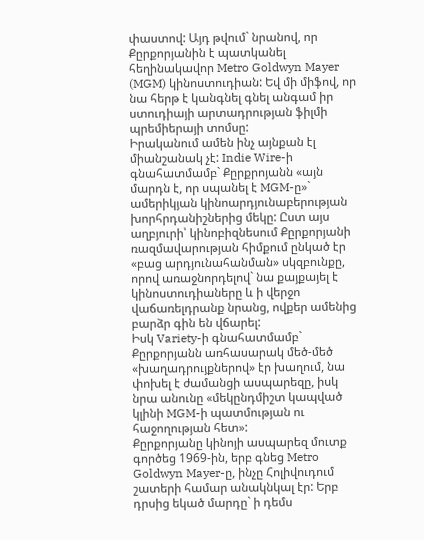փաստով: Այդ թվում` նրանով, որ Քըրքորյանին է պատկանել հեղինակավոր Metro Goldwyn Mayer (MGM) կինոստուդիան: Եվ մի միֆով, որ նա հերթ է կանգնել գնել անգամ իր ստուդիայի արտադրության ֆիլմի պրեմիերայի տոմսը:
Իրականում ամեն ինչ այնքան էլ միանշանակ չէ: Indie Wire-ի գնահատմամբ` Քըրքրոյանն «այն մարդն է, որ սպանել է MGM-ը»` ամերիկյան կինոարդյունաբերության խորհրդանիշներից մեկը: Ըստ այս աղբյուրի՝ կինոբիզնեսում Քըրքորյանի ռազմավարության հիմքում ընկած էր «բաց արդյունահանման» սկզբունքը, որով առաջնորդելով` նա քայքայել է կինոստուդիաները և ի վերջո վաճառելդրանք նրանց, ովքեր ամենից բարձր գին են վճարել:
Իսկ Variety-ի գնահատմամբ` Քըրքորյանն առհասարակ մեծ-մեծ «խաղադրույքներով» էր խաղում, նա փոխել է ժամանցի ասպարեզը, իսկ նրա անունը «մեկընդմիշտ կապված կլինի MGM-ի պատմության ու հաջողության հետ»:
Քըրքորյանը կինոյի ասպարեզ մուտք գործեց 1969-ին, երբ գնեց Metro Goldwyn Mayer-ը, ինչը Հոլիվուդում շատերի համար անակնկալ էր: Երբ դրսից եկած մարդը` ի դեմս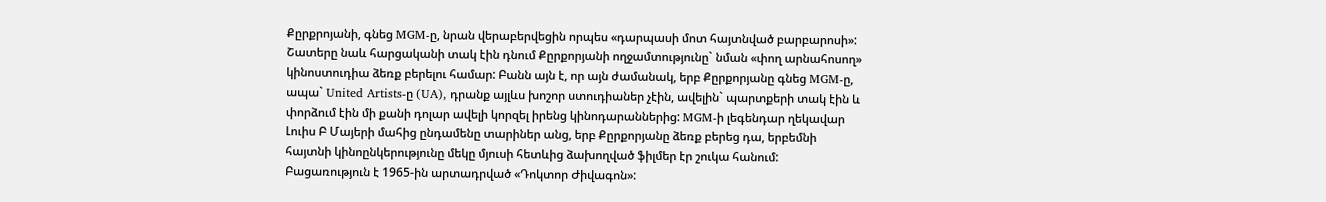Քըրքրոյանի, գնեց MGM-ը, նրան վերաբերվեցին որպես «դարպասի մոտ հայտնված բարբարոսի»: Շատերը նաև հարցականի տակ էին դնում Քըրքորյանի ողջամտությունը` նման «փող արնահոսող» կինոստուդիա ձեռք բերելու համար: Բանն այն է, որ այն ժամանակ, երբ Քըրքորյանը գնեց MGM-ը, ապա` United Artists-ը (UA), դրանք այլևս խոշոր ստուդիաներ չէին, ավելին` պարտքերի տակ էին և փորձում էին մի քանի դոլար ավելի կորզել իրենց կինոդարաններից: MGM-ի լեգենդար ղեկավար Լուիս Բ Մայերի մահից ընդամենը տարիներ անց, երբ Քըրքորյանը ձեռք բերեց դա, երբեմնի հայտնի կինոընկերությունը մեկը մյուսի հետևից ձախողված ֆիլմեր էր շուկա հանում: Բացառություն է 1965-ին արտադրված «Դոկտոր Ժիվագոն»: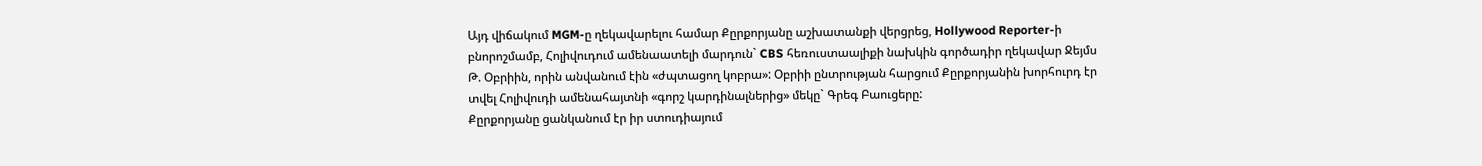Այդ վիճակում MGM-ը ղեկավարելու համար Քըրքորյանը աշխատանքի վերցրեց, Hollywood Reporter-ի բնորոշմամբ, Հոլիվուդում ամենաատելի մարդուն` CBS հեռուստաալիքի նախկին գործադիր ղեկավար Ջեյմս Թ. Օբրիին, որին անվանում էին «ժպտացող կոբրա»: Օբրիի ընտրության հարցում Քըրքորյանին խորհուրդ էր տվել Հոլիվուդի ամենահայտնի «գորշ կարդինալներից» մեկը` Գրեգ Բաուցերը:
Քըրքորյանը ցանկանում էր իր ստուդիայում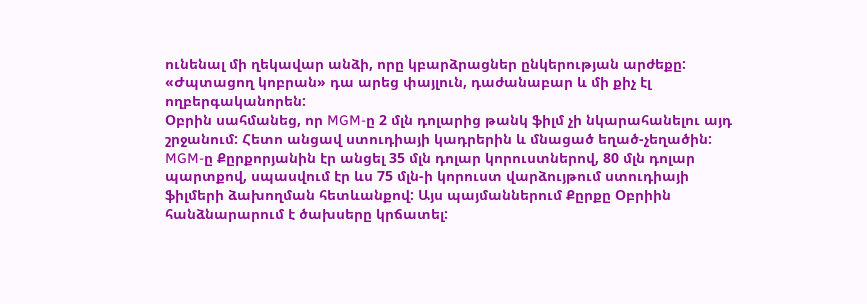ունենալ մի ղեկավար անձի, որը կբարձրացներ ընկերության արժեքը: «Ժպտացող կոբրան» դա արեց փայլուն, դաժանաբար և մի քիչ էլ ողբերգականորեն:
Օբրին սահմանեց, որ MGM-ը 2 մլն դոլարից թանկ ֆիլմ չի նկարահանելու այդ շրջանում: Հետո անցավ ստուդիայի կադրերին և մնացած եղած-չեղածին:
MGM-ը Քըրքորյանին էր անցել 35 մլն դոլար կորուստներով, 80 մլն դոլար պարտքով, սպասվում էր ևս 75 մլն-ի կորուստ վարձույթում ստուդիայի ֆիլմերի ձախողման հետևանքով: Այս պայմաններում Քըրքը Օբրիին հանձնարարում է ծախսերը կրճատել: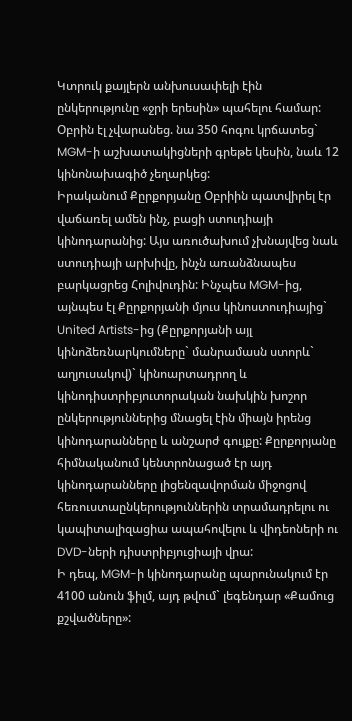Կտրուկ քայլերն անխուսափելի էին ընկերությունը «ջրի երեսին» պահելու համար: Օբրին էլ չվարանեց. նա 350 հոգու կրճատեց` MGM-ի աշխատակիցների գրեթե կեսին, նաև 12 կինոնախագիծ չեղարկեց:
Իրականում Քըրքորյանը Օբրիին պատվիրել էր վաճառել ամեն ինչ, բացի ստուդիայի կինոդարանից: Այս առուծախում չխնայվեց նաև ստուդիայի արխիվը, ինչն առանձնապես բարկացրեց Հոլիվուդին: Ինչպես MGM-ից, այնպես էլ Քըրքորյանի մյուս կինոստուդիայից` United Artists-ից (Քըրքորյանի այլ կինոձեռնարկումները` մանրամասն ստորև` աղյուսակով)` կինոարտադրող և կինոդիստրիբյուտորական նախկին խոշոր ընկերություններից մնացել էին միայն իրենց կինոդարանները և անշարժ գույքը: Քըրքորյանը հիմնականում կենտրոնացած էր այդ կինոդարանները լիցենզավորման միջոցով հեռուստաընկերություններին տրամադրելու ու կապիտալիզացիա ապահովելու և վիդեոների ու DVD-ների դիստրիբյուցիայի վրա:
Ի դեպ, MGM-ի կինոդարանը պարունակում էր 4100 անուն ֆիլմ, այդ թվում` լեգենդար «Քամուց քշվածները»: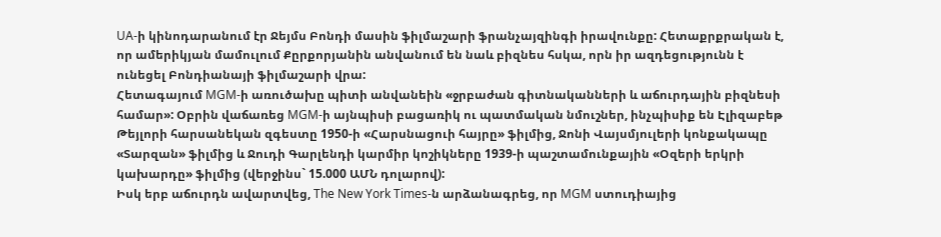UA-ի կինոդարանում էր Ջեյմս Բոնդի մասին ֆիլմաշարի ֆրանչայզինգի իրավունքը: Հետաքրքրական է, որ ամերիկյան մամուլում Քըրքորյանին անվանում են նաև բիզնես հսկա, որն իր ազդեցությունն է ունեցել Բոնդիանայի ֆիլմաշարի վրա:
Հետագայում MGM-ի առուծախը պիտի անվանեին «ջրբաժան գիտնականների և աճուրդային բիզնեսի համար»: Օբրին վաճառեց MGM-ի այնպիսի բացառիկ ու պատմական նմուշներ, ինչպիսիք են Էլիզաբեթ Թեյլորի հարսանեկան զգեստը 1950-ի «Հարսնացուի հայրը» ֆիլմից, Ջոնի Վայսմյուլերի կոնքակապը «Տարզան» ֆիլմից և Ջուդի Գարլենդի կարմիր կոշիկները 1939-ի պաշտամունքային «Օզերի երկրի կախարդը» ֆիլմից (վերջինս` 15.000 ԱՄՆ դոլարով):
Իսկ երբ աճուրդն ավարտվեց, The New York Times-ն արձանագրեց, որ MGM ստուդիայից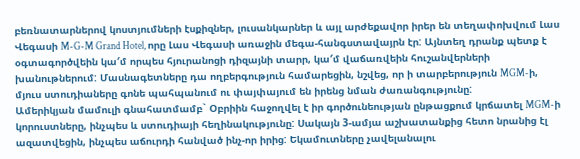բեռնատարներով կոստյումների էսքիզներ, լուսանկարներ և այլ արժեքավոր իրեր են տեղափոխվում Լաս Վեգասի M-G-M Grand Hotel, որը Լաս Վեգասի առաջին մեգա-հանգստավայրն էր: Այնտեղ դրանք պետք է օգտագործվեին կա′մ որպես հյուրանոցի դիզայնի տարր, կա′մ վաճառվեին հուշանվերների խանութներում: Մասնագետները դա ողբերգություն համարեցին, նշվեց, որ ի տարբերություն MGM-ի, մյուս ստուդիաները գոնե պահպանում ու փայփայում են իրենց նման ժառանգությունը:
Ամերիկյան մամուլի գնահատմամբ` Օբրիին հաջողվել է իր գործունեության ընթացքում կրճատել MGM-ի կորուստները, ինչպես և ստուդիայի հեղինակությունը: Սակայն 3-ամյա աշխատանքից հետո նրանից էլ ազատվեցին, ինչպես աճուրդի հանված ինչ-որ իրից: Եկամուտները չավելանալու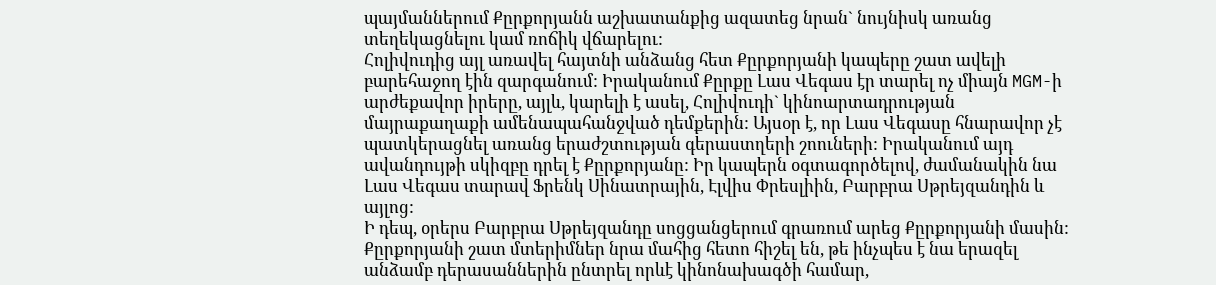պայմաններում Քըրքորյանն աշխատանքից ազատեց նրան` նույնիսկ առանց տեղեկացնելու կամ ռոճիկ վճարելու:
Հոլիվուդից այլ առավել հայտնի անձանց հետ Քըրքորյանի կապերը շատ ավելի բարեհաջող էին զարգանում: Իրականում Քըրքը Լաս Վեգաս էր տարել ոչ միայն MGM-ի արժեքավոր իրերը, այլև, կարելի է ասել, Հոլիվուդի` կինոարտադրության մայրաքաղաքի ամենապահանջված դեմքերին: Այսօր է, որ Լաս Վեգասը հնարավոր չէ պատկերացնել առանց երաժշտության գերաստղերի շոուների: Իրականում այդ ավանդույթի սկիզբը դրել է Քըրքորյանը: Իր կապերն օգտագործելով, ժամանակին նա Լաս Վեգաս տարավ Ֆրենկ Սինատրային, Էլվիս Փրեսլիին, Բարբրա Սթրեյզանդին և այլոց:
Ի դեպ, օրերս Բարբրա Սթրեյզանդը սոցցանցերում գրառում արեց Քըրքորյանի մասին:
Քըրքորյանի շատ մտերիմներ նրա մահից հետո հիշել են, թե ինչպես է նա երազել անձամբ դերասաններին ընտրել որևէ կինոնախագծի համար,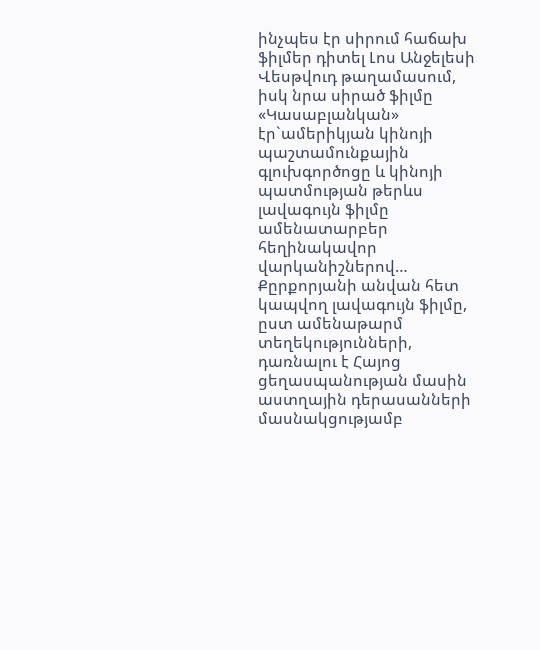ինչպես էր սիրում հաճախ ֆիլմեր դիտել Լոս Անջելեսի Վեսթվուդ թաղամասում, իսկ նրա սիրած ֆիլմը «Կասաբլանկան» էր`ամերիկյան կինոյի պաշտամունքային գլուխգործոցը և կինոյի պատմության թերևս լավագույն ֆիլմը ամենատարբեր հեղինակավոր վարկանիշներով…
Քըրքորյանի անվան հետ կապվող լավագույն ֆիլմը, ըստ ամենաթարմ տեղեկությունների, դառնալու է Հայոց ցեղասպանության մասին աստղային դերասանների մասնակցությամբ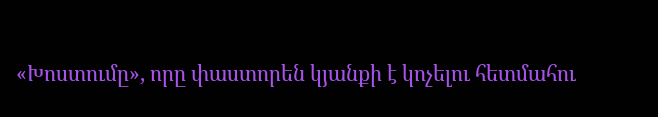«Խոստումը», որը փաստորեն կյանքի է կոչելու հետմահու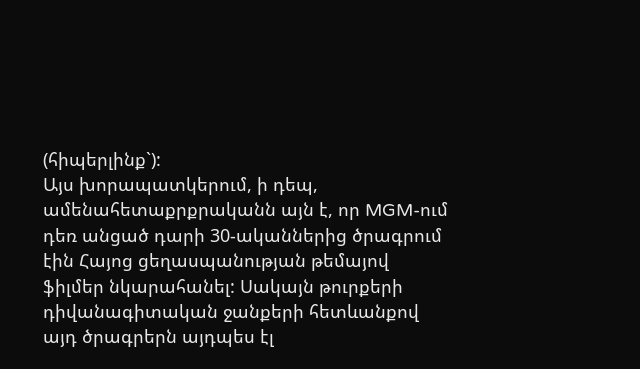(հիպերլինք`):
Այս խորապատկերում, ի դեպ, ամենահետաքրքրականն այն է, որ MGM-ում դեռ անցած դարի 30-ականներից ծրագրում էին Հայոց ցեղասպանության թեմայով ֆիլմեր նկարահանել: Սակայն թուրքերի դիվանագիտական ջանքերի հետևանքով այդ ծրագրերն այդպես էլ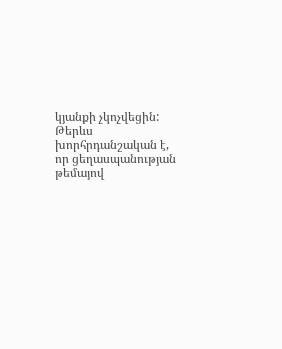կյանքի չկոչվեցին: Թերևս խորհրդանշական է, որ ցեղասպանության թեմայով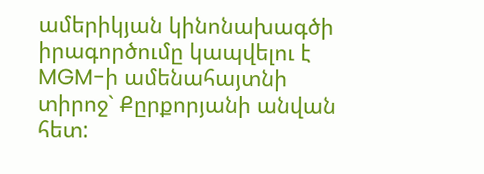ամերիկյան կինոնախագծի իրագործումը կապվելու է MGM-ի ամենահայտնի տիրոջ` Քըրքորյանի անվան հետ: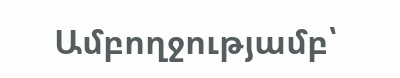Ամբողջությամբ՝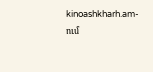kinoashkharh.am-ում